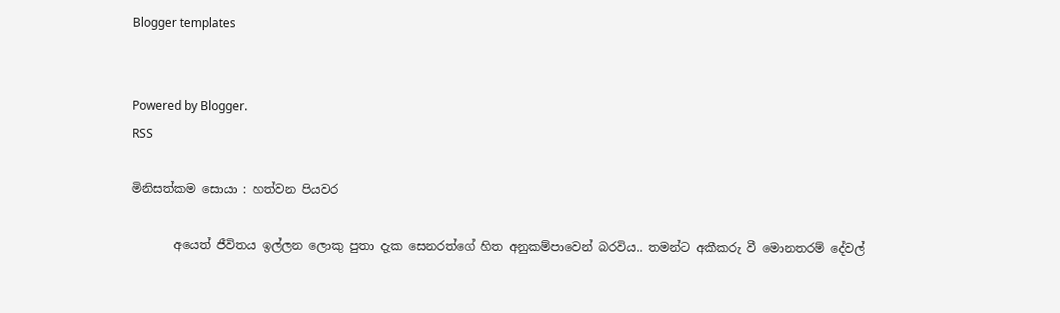Blogger templates


Powered by Blogger.
RSS

මිනිසත්කම සොයා : හත්වන පියවර

       අයෙත් ජීවිතය ඉල්ලන ලොකු පුතා දැක සෙනරත්ගේ හිත අනුකම්පාවෙන් බරවිය.. තමන්ට අකීකරු වී මොනතරම් දේවල්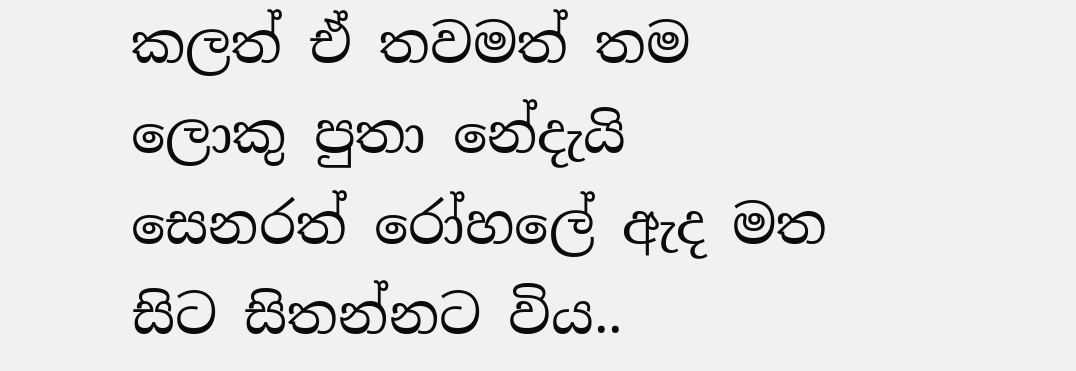කලත් ඒ තවමත් තම ලොකු පුතා නේදැයි සෙනරත් රෝහලේ ඇද මත සිට සිතන්නට විය..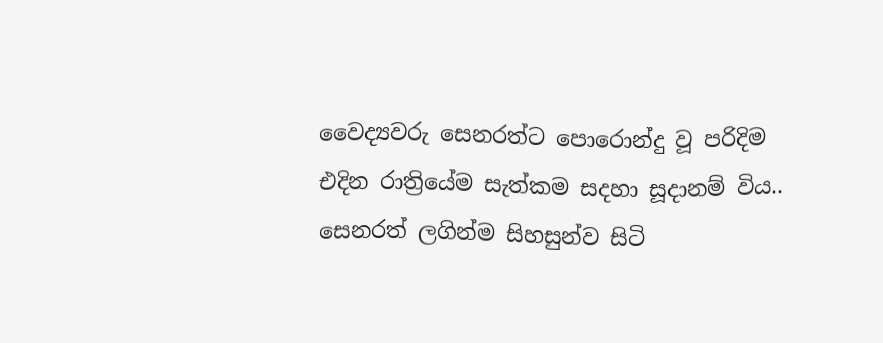වෛද්‍යවරු සෙනරත්ට පොරොන්දු වූ පරිදිම එදින රාත්‍රියේම සැත්කම සදහා සූදානම් විය.. සෙනරත් ලගින්ම සිහසුන්ව සිටි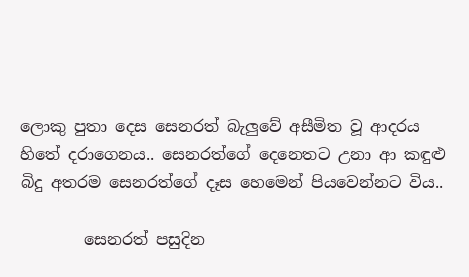ලොකු පුතා දෙස සෙනරත් බැලුවේ අසීමිත වූ ආදරය හිතේ දරාගෙනය.. සෙනරත්ගේ දෙනෙතට උනා ආ කඳුළු බිදු අතරම සෙනරත්ගේ දෑස හෙමෙන් පියවෙන්නට විය..

        සෙනරත් පසුදින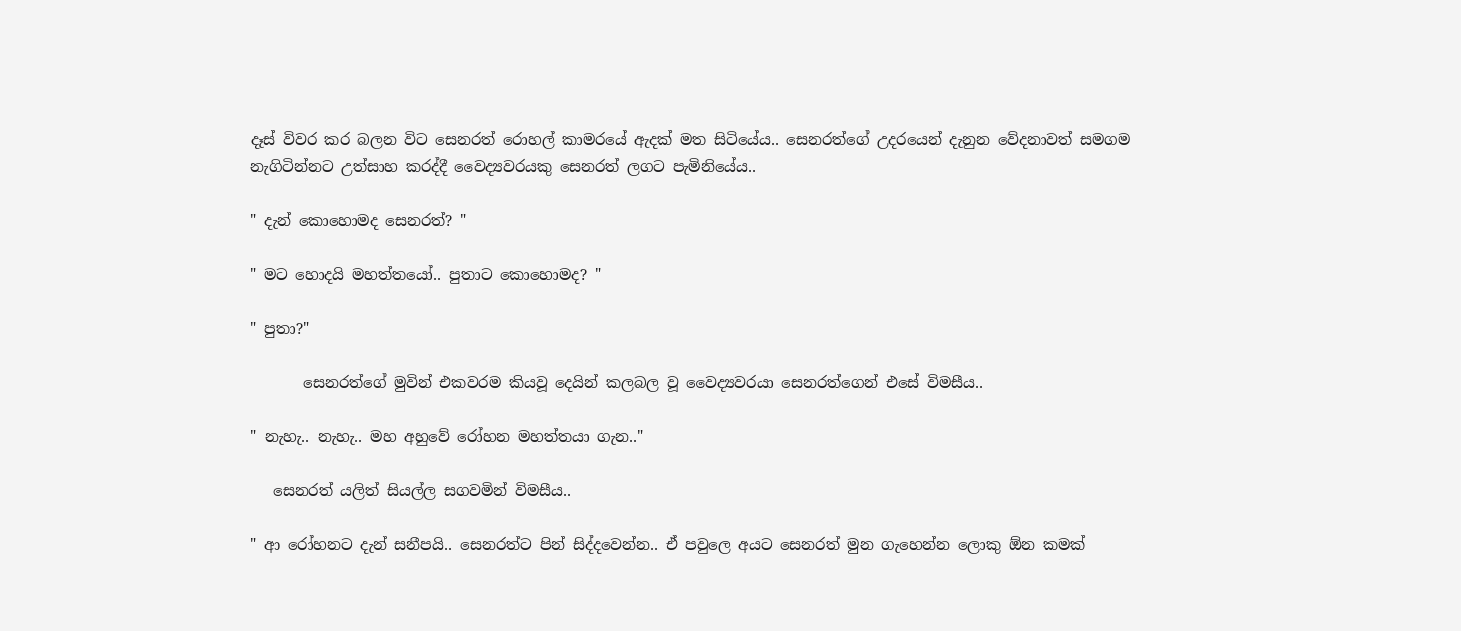දෑස් විවර කර බලන විට සෙනරත් රොහල් කාමරයේ ඇදක් මත සිටියේය.. සෙනරත්ගේ උදරයෙන් දැනුන වේදනාවත් සමගම නැගිටින්නට උත්සාහ කරද්දී වෛද්‍යවරයකු සෙනරත් ලගට පැමිනියේය..

" දැන් කොහොමද සෙනරත්? "

" මට හොදයි මහත්තයෝ.. පුතාට කොහොමද? "

" පුතා?"

       සෙනරත්ගේ මුවින් එකවරම කියවූ දෙයින් කලබල වූ වෛද්‍යවරයා සෙනරත්ගෙන් එසේ විමසීය..

" නැහැ.. නැහැ.. මහ අහුවේ රෝහන මහත්තයා ගැන.."

   සෙනරත් යලිත් සියල්ල සගවමින් විමසීය..

" ආ රෝහනට දැන් සනීපයි.. සෙනරත්ට පින් සිද්දවෙන්න.. ඒ පවුලෙ අයට සෙනරත් මුන ගැහෙන්න ලොකු ඕන කමක්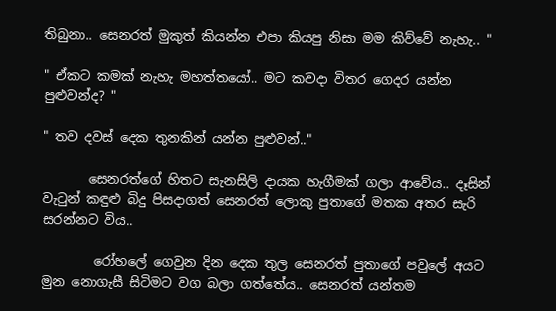තිබුනා.. සෙනරත් මුකුත් කියන්න එපා කියපු නිසා මම කිව්වේ නැහැ.. "

" ඒකට කමක් නැහැ මහත්තයෝ.. මට කවදා විතර ගෙදර යන්න පුළුවන්ද? "

" තව දවස් දෙක තුනකින් යන්න පුළුවන්.."

       සෙනරත්ගේ හිතට සැනසිලි දායක හැගීමක් ගලා ආවේය.. දෑසින් වැටුන් කඳුළු බිදු පිසදාගත් සෙනරත් ලොකු පුතාගේ මතක අතර සැරි සරන්නට විය..

        රෝහලේ ගෙවුන දින දෙක තුල සෙනරත් පුතාගේ පවුලේ අයට මුන නොගැසී සිටිමට වග බලා ගත්තේය.. සෙනරත් යන්තම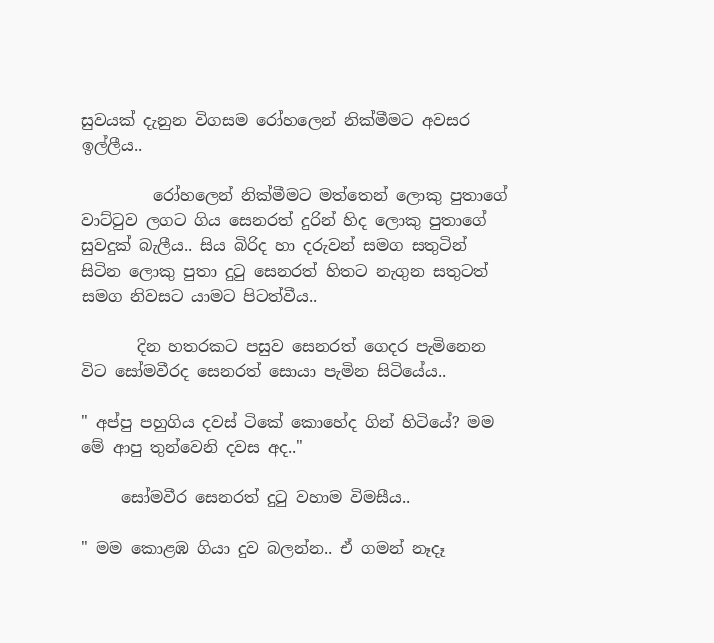සුවයක් දැනුන විගසම රෝහලෙන් නික්මීමට අවසර ඉල්ලීය..

         රෝහලෙන් නික්මීමට මත්තෙන් ලොකු පුතාගේ වාට්ටුව ලගට ගිය සෙනරත් දුරින් හිද ලොකු පුතාගේ සුවදුක් බැලීය.. සිය බිරිද හා දරුවන් සමග සතුටින් සිටින ලොකු පුතා දුටු සෙනරත් හිතට නැගුන සතුටත් සමග නිවසට යාමට පිටත්වීය..

       දින හතරකට පසුව සෙනරත් ගෙදර පැමිනෙන විට සෝමවීරද සෙනරත් සොයා පැමින සිටියේය..

" අප්පු පහුගිය දවස් ටිකේ කොහේද ගින් හිටියේ? මම මේ ආපු තුන්වෙනි දවස අද.."

     සෝමවීර සෙනරත් දුටු වහාම විමසීය..

" මම කොළඹ ගියා දුව බලන්න.. ඒ ගමන් නෑදෑ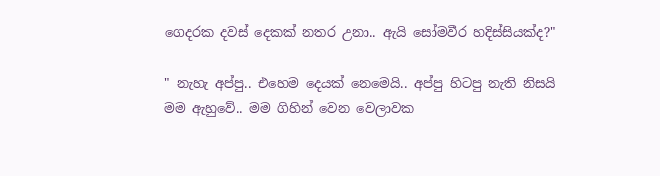ගෙදරක දවස් දෙකක් නතර උනා.. ඇයි සෝමවීර හදිස්සියක්ද?"

" නැහැ අප්පු.. එහෙම දෙයක් නෙමෙයි.. අප්පු හිටපු නැති නිසයි මම ඇහුවේ.. මම ගිහින් වෙන වෙලාවක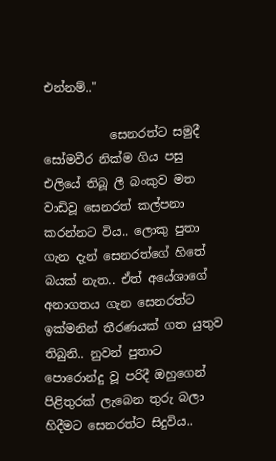එන්නම්.."

           සෙනරත්ට සමුදී සෝමවීර නික්ම ගිය පසු එලියේ තිබූ ලී බංකුව මත වාඩිවූ සෙනරත් කල්පනා කරන්නට විය.. ලොකු පුතා ගැන දැන් සෙනරත්ගේ හිතේ බයක් නැත.. ඒත් අයේශාගේ අනාගතය ගැන සෙනරත්ට ඉක්මනින් තීරණයක් ගත යුතුව තිබුනි.. නුවන් පුතාට  පොරොන්දු වූ පරිදී ඔහුගෙන් පිළිතුරක් ලැබෙන තුරු බලා හිදීමට සෙනරත්ට සිදුවිය..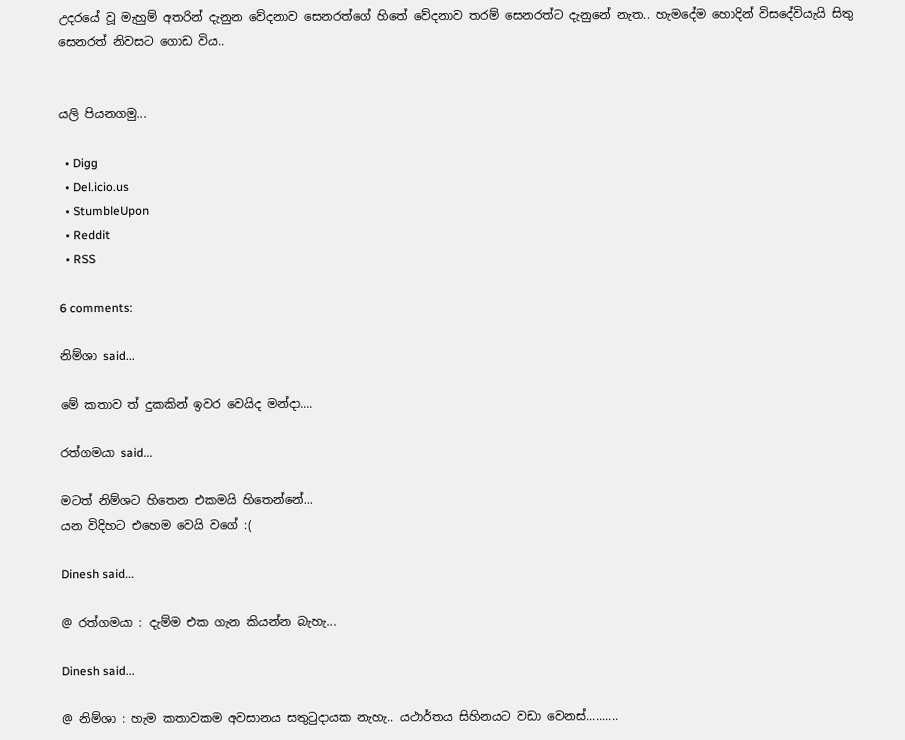උදරයේ වූ මැහුම් අතරින් දැනුන වේදනාව සෙනරත්ගේ හිතේ වේදනාව තරම් සෙනරත්ට දැනුනේ නැත.. හැමදේම හොදින් විසදේවියැයි සිතු සෙනරත් නිවසට ගොඩ විය..


යලි පියනගමු...

  • Digg
  • Del.icio.us
  • StumbleUpon
  • Reddit
  • RSS

6 comments:

නිම්ශා said...

මේ කතාව ත් දුකකින් ඉවර වෙයිද මන්දා....

රත්ගමයා said...

මටත් නිම්ශට හිතෙන එකමයි හිතෙන්නේ...
යන විදිහට එහෙම වෙයි වගේ :(

Dinesh said...

@ රත්ගමයා : දැම්ම එක ගැන කියන්න බැහැ...

Dinesh said...

@ නිම්ශා : හැම කතාවකම අවසානය සතුටුදායක නැහැ.. යථාර්තය සිහිනයට වඩා වෙනස්..........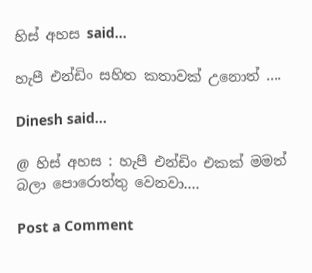හිස් අහස said...

හැපී එන්ඩිං සහිත කතාවක් උනොත් ....

Dinesh said...

@ හිස් අහස : හැපී එන්ඩිං එකක් මමත් බලා පොරොත්තු වෙනවා....

Post a Comment